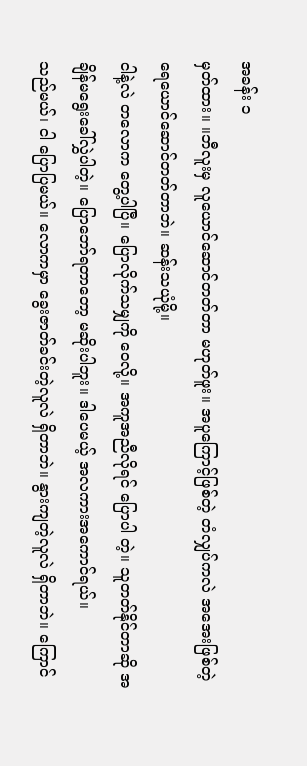အခန်း ၁
မှတ်ထား။ ။ဘီလူးမှ လူယောင်ဆောင်တတ်တာ မဟုတ်ဖူး။ အပူကြောင့်ဖြစ်တဲ့ တံလျှပ်ကလဲ အအေးဖြစ်တဲ့ ရေယောင်ဆောင်တတ်တာဘဲ။ ဆန်းသယုံမို့။
ငါနဲ့လဲ တလောက တွေ့ပါပြီ။ ပြောလိုက်သမျှကို ဝေလို့။ အကူအညီလိုရင် ပြောပါ တဲ့။ သူတတ်နိုင်တာဆို အချိန်မရွေးခေါ်လွှဲပါတဲ့။ ပြောဘော်ရတာတော့ မဆိုးပါဘူး။ ဒါပေမယ့် အလကားအကောင်ရယ်။
သည်မယ်၊ ငါ ပြောပြမယ်။ လောကမှာ ခွေးဇာတ်ခင်းတဲ့လူလဲ ရှိတာဘဲ။ နွားကျတဲ့လူလဲ ရှိတာဘဲ။ ကြောင်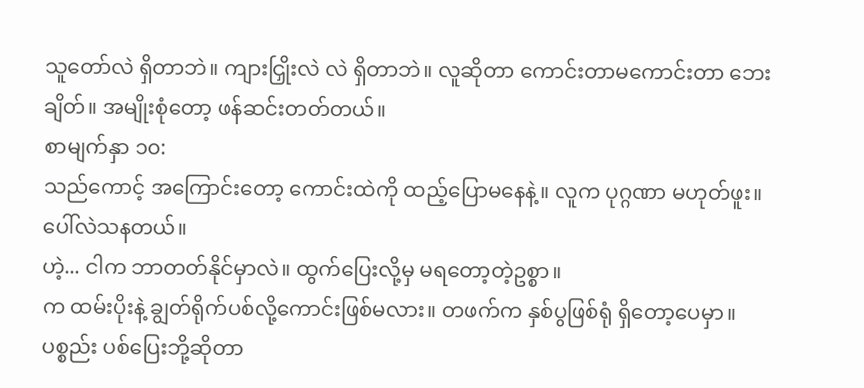သူတော်လဲ ရှိတာဘဲ။ ကျားငြှိုးလဲ လဲ ရှိတာဘဲ။ လူဆိုတာ ကောင်းတာမကောင်းတာ ဘေးချိတ်။ အမျိုးစုံတော့ ဖန်ဆင်းတတ်တယ်။
စာမျက်နှာ ၁၀:
သည်ကောင့် အကြောင်းတော့ ကောင်းထဲကို ထည့်ပြောမနေနဲ့။ လူက ပုဂ္ဂဏာ မဟုတ်ဖူး။ ပေါ်လဲသနတယ်။
ဟဲ့... ငါက ဘာတတ်နိုင်မှာလဲ။ ထွက်ပြေးလို့မှ မရတော့တဲ့ဥစ္စာ။
က ထမ်းပိုးနဲ့ ချွတ်ရိုက်ပစ်လို့ကောင်းဖြစ်မလား။ တဖက်က နှစ်ပွဖြစ်ရုံ ရှိတော့ပေမှာ။
ပစ္စည်း ပစ်ပြေးဘို့ဆိုတာ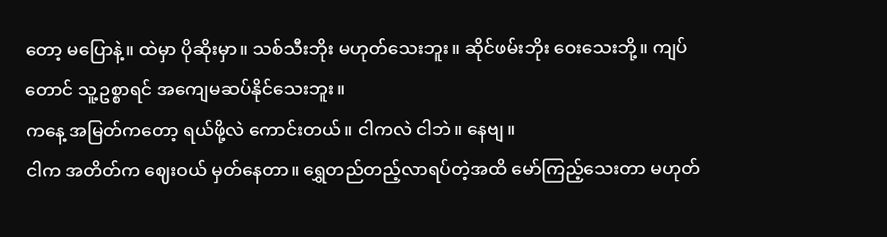တော့ မပြောနဲ့။ ထဲမှာ ပိုဆိုးမှာ။ သစ်သီးဘိုး မဟုတ်သေးဘူး။ ဆိုင်ဖမ်းဘိုး ဝေးသေးဘို့။ ကျပ်တောင် သူ့ဥစ္စာရင် အကျေမဆပ်နိုင်သေးဘူး။
ကနေ့ အမြတ်ကတော့ ရယ်ဖို့လဲ ကောင်းတယ်။ ငါကလဲ ငါဘဲ။ နေဗျ။
ငါက အတိတ်က ဈေးဝယ် မှတ်နေတာ။ ရွှေတည်တည့်လာရပ်တဲ့အထိ မော်ကြည့်သေးတာ မဟုတ်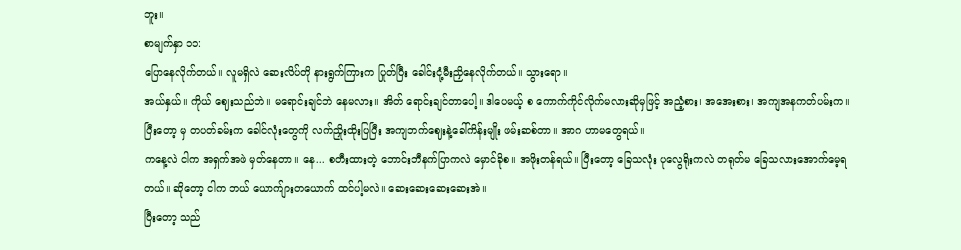ဘူး။
စာမျက်နှာ ၁၁:
ပြောနေလိုက်တယ်။ လူမရှိလဲ ဆေးလိပ်တို နားရွက်ကြားက ပြုတ်ပြီး ခေါင်းငုံ့မီးညှိနေလိုက်တယ်။ သွားရော။
အယ်နှယ်။ ကိုယ် ဈေးသည်ဘဲ။ မရောင်းချင်ဘဲ နေမလား။ အိတ် ရောင်းချင်တာပေါ့။ ဒါပေမယ့် စ ကောက်ကိုင်လိုက်မလားဆိုမှဖြင့် အညံ့စား၊ အအေးစား၊ အကျအနကတ်ပမ်းက။ ပြီးတော့ မှ တပတ်ခမ်းက ခေါင်လုံးတွေကို လက်ညှိုးထိုးပြပြီး အကျဘက်ဈေးနဲ့ခေါ်ကိန်းမျိုး ဖမ်းဆစ်တာ။ အာဂ ဟာမတွေရယ်။
ကနေ့လဲ ငါက အရှက်အဖဲ မှတ်နေတာ။ နေ... စတီးထားတဲ့ ဘောင်းဘီနက်ပြာကလဲ မှောင်ခိုစ။ အဖိုးတန်ရယ်။ ပြီးတော့ ခြေသလုံး ပုလွေရိုးကလဲ တရုတ်မ ခြေသလားအောက်မေ့ရတယ်။ ဆိုတော့ ငါက ဘယ် ယောက်ျားတယောက် ထင်ပါ့မလဲ။ ဆေးဆေးဆေးဆေးအဲ။
ပြီးတော့ သည်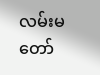လမ်းမတော်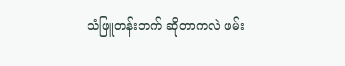သံဖြူတန်းဘက် ဆိုတာကလဲ ဖမ်း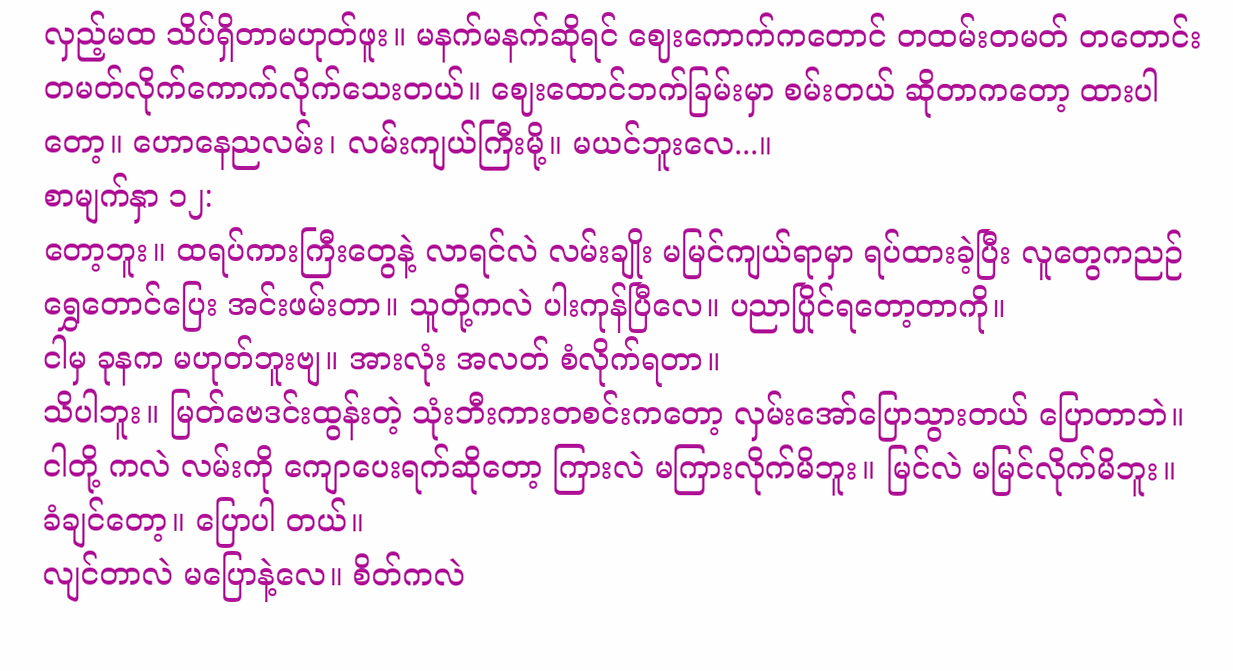လှည့်မထ သိပ်ရှိတာမဟုတ်ဖူး။ မနက်မနက်ဆိုရင် ဈေးကောက်ကတောင် တထမ်းတမတ် တတောင်းတမတ်လိုက်ကောက်လိုက်သေးတယ်။ ဈေးထောင်ဘက်ခြမ်းမှာ စမ်းတယ် ဆိုတာကတော့ ထားပါတော့။ ဟောနေညလမ်း၊ လမ်းကျယ်ကြီးမို့။ မယင်ဘူးလေ...။
စာမျက်နှာ ၁၂:
တော့ဘူး။ ထရပ်ကားကြီးတွေနဲ့ လာရင်လဲ လမ်းချိုး မမြင်ကျယ်ရာမှာ ရပ်ထားခဲ့ပြီး လူတွေကညဉ် ရွှေတောင်ပြေး အင်းဖမ်းတာ။ သူတို့ကလဲ ပါးကုန်ပြီလေ။ ပညာပြိုင်ရတော့တာကို။
ငါမှ ခုနက မဟုတ်ဘူးဗျ။ အားလုံး အလတ် စံလိုက်ရတာ။
သိပါဘူး။ မြတ်ဗေဒင်းထွန်းတဲ့ သုံးဘီးကားတစင်းကတော့ လှမ်းအော်ပြောသွားတယ် ပြောတာဘဲ။ ငါတို့ ကလဲ လမ်းကို ကျောပေးရက်ဆိုတော့ ကြားလဲ မကြားလိုက်မိဘူး။ မြင်လဲ မမြင်လိုက်မိဘူး။ ခံချင်တော့။ ပြောပါ တယ်။
လျင်တာလဲ မပြောနဲ့လေ။ စိတ်ကလဲ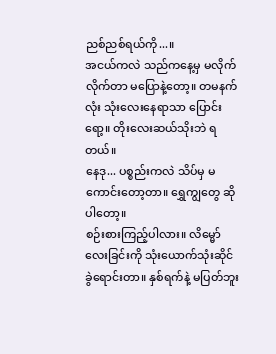ညစ်ညစ်ရယ်ကို...။
အငယ်ကလဲ သည်ကနေ့မှ မလိုက်လိုက်တာ မပြောနဲ့တော့။ တမနက်လုံး သုံးလေးနေရာသာ ပြောင်းရော့။ တိုးလေးဆယ်သိုးဘဲ ရတယ်။
နေဒု... ပစ္စည်းကလဲ သိပ်မှ မကောင်းတော့တာ။ ရွှေကျွတွေ ဆိုပါတော့။
စဉ်းစားကြည့်ပါလား။ လိမ္မော်လေးခြင်းကို သုံးယောက်သုံးဆိုင် ခွဲရောင်းတာ။ နှစ်ရက်နဲ့ မပြတ်ဘူး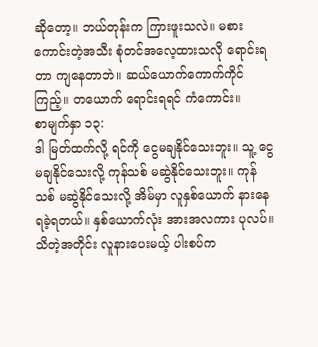ဆိုတော့။ ဘယ်တုန်းက ကြားဖူးသလဲ။ မစားကောင်းတဲ့အသီး စုံတင်အလေ့ထားသလို ရောင်းရတာ ကျနေတာဘဲ။ ဆယ်ယောက်ကောက်ကိုင်ကြည့်။ တယောက် ရောင်းရရင် ကံကောင်း။
စာမျက်နှာ ၁၃:
ဒါ မြတ်ထက်လို့ ရင်ကို ငွေမချနိုင်သေးဘူး။ သူ့ ငွေ မချနိုင်သေးလို့ ကုန်သစ် မဆွဲနိုင်သေးဘူး။ ကုန်သစ် မဆွဲနိုင်သေးလို့ အိမ်မှာ လူနှစ်ယောက် နားနေရခဲ့ရတယ်။ နှစ်ယောက်လုံး အားအလကား ပုလပ်။
သိတဲ့အတိုင်း လူနားပေးမယ့် ပါးစပ်က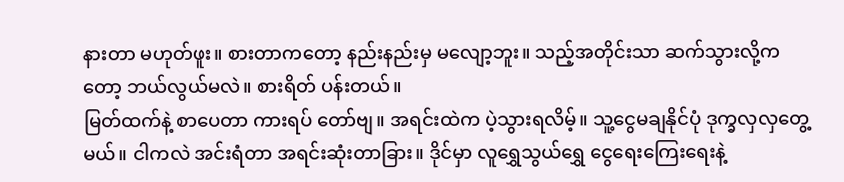နားတာ မဟုတ်ဖူး။ စားတာကတော့ နည်းနည်းမှ မလျော့ဘူး။ သည့်အတိုင်းသာ ဆက်သွားလို့ကတော့ ဘယ်လွယ်မလဲ။ စားရိတ် ပန်းတယ်။
မြတ်ထက်နဲ့ စာပေတာ ကားရပ် တော်ဗျ။ အရင်းထဲက ပဲ့သွားရလိမ့်။ သူ့ငွေမချနိုင်ပုံ ဒုက္ခလှလှတွေ့မယ်။ ငါကလဲ အင်းရံတာ အရင်းဆုံးတာခြား။ ဒိုင်မှာ လူရွှေသွယ်ရွှေ ငွေရေးကြေးရေးနဲ့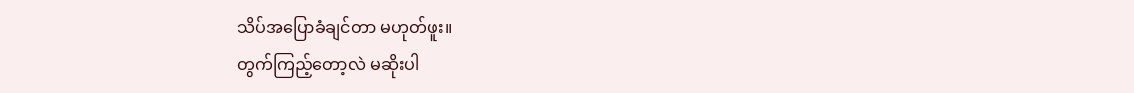သိပ်အပြောခံချင်တာ မဟုတ်ဖူး။
တွက်ကြည့်တော့လဲ မဆိုးပါ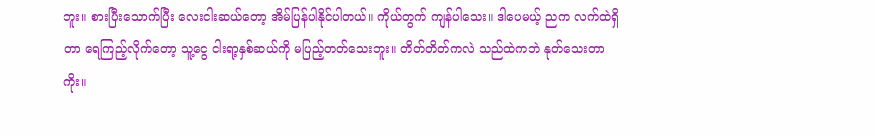ဘူး။ စားပြီးသောက်ပြီး လေးငါးဆယ်တော့ အိမ်ပြန်ပါနိုင်ပါတယ်။ ကိုယ်တွက် ကျန်ပါသေး။ ဒါပေမယ့် ညက လက်ထဲရှိတာ ရေကြည့်လိုက်တော့ သူ့ငွေ ငါးရာ့နှစ်ဆယ်ကို မပြည့်တတ်သေးဘူး။ တိတ်တိတ်ကလဲ သည်ထဲကဘဲ နုတ်သေးတာကိုး။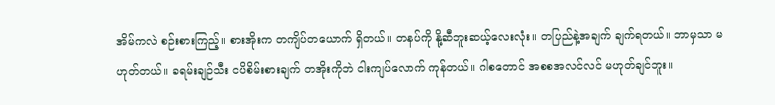အိမ်ကလဲ စဉ်းစားကြည့်။ စားအိုးက တကျိပ်တယောက် ရှိတယ်။ တနပ်ကို နို့ဆီဘူးဆယ့်လေးလုံး။ တပြည်နဲ့အချက် ချက်ရတယ်။ ဘာမှသာ မဟုတ်တယ်။ ခရမ်းချဉ်သီး ငပိစိမ်းစားချက် တအိုးကိုဘဲ ငါးကျပ်လောက် ကုန်တယ်။ ဂါစတောင် အစစအလင်လင် မဟုတ်ချင်ဘူး။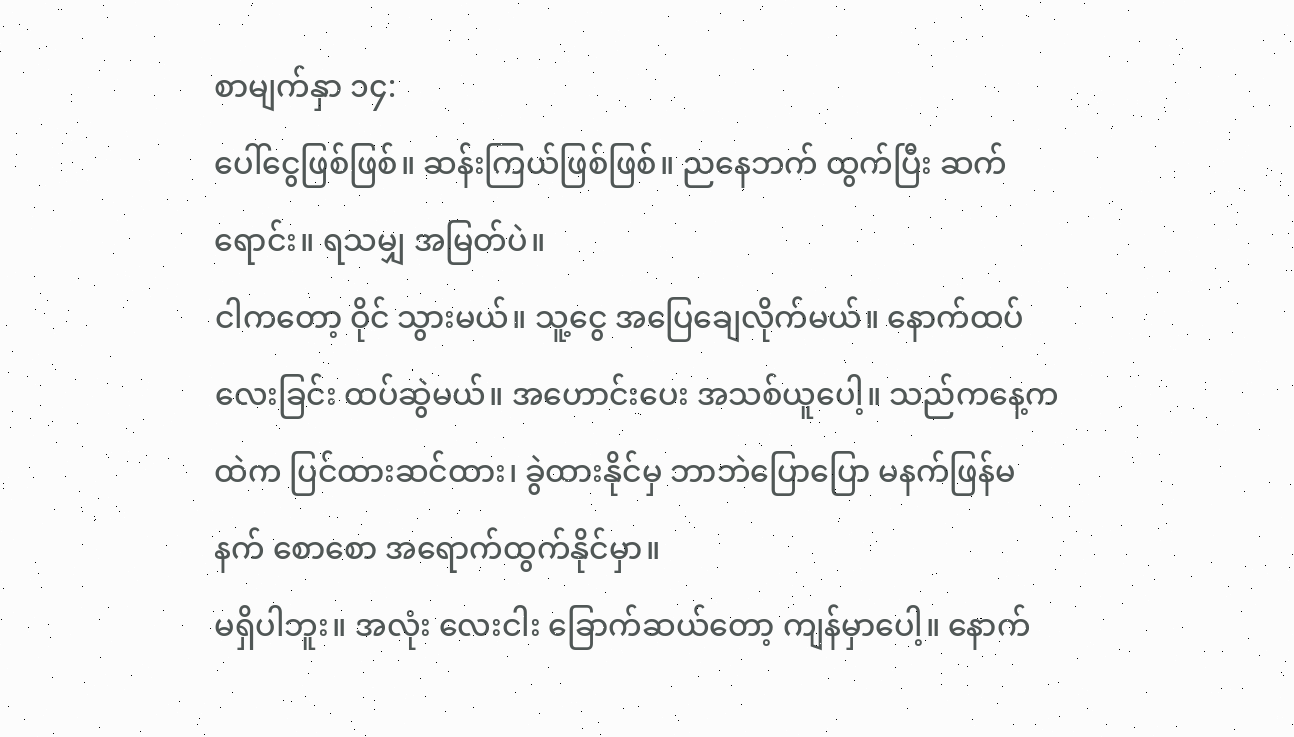စာမျက်နှာ ၁၄:
ပေါ်ငွေဖြစ်ဖြစ်။ ဆန်းကြယ်ဖြစ်ဖြစ်။ ညနေဘက် ထွက်ပြီး ဆက်ရောင်း။ ရသမျှ အမြတ်ပဲ။
ငါကတော့ ဝိုင် သွားမယ်။ သူ့ငွေ အပြေချေလိုက်မယ်။ နောက်ထပ် လေးခြင်း ထပ်ဆွဲမယ်။ အဟောင်းပေး အသစ်ယူပေါ့။ သည်ကနေ့ကထဲက ပြင်ထားဆင်ထား၊ ခွဲထားနိုင်မှ ဘာဘဲပြောပြော မနက်ဖြန်မနက် စောစော အရောက်ထွက်နိုင်မှာ။
မရှိပါဘူး။ အလုံး လေးငါး ခြောက်ဆယ်တော့ ကျန်မှာပေါ့။ နောက်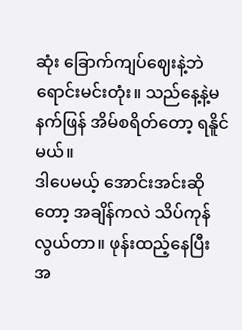ဆုံး ခြောက်ကျပ်ဈေးနဲ့ဘဲ ရောင်းမင်းတုံး။ သည်နေ့နဲ့မနက်ဖြန် အိမ်စရိတ်တော့ ရနိူင်မယ်။
ဒါပေမယ့် အောင်းအင်းဆိုတော့ အချိန်ကလဲ သိပ်ကုန်လွယ်တာ။ ဖုန်းထည့်နေပြီး အ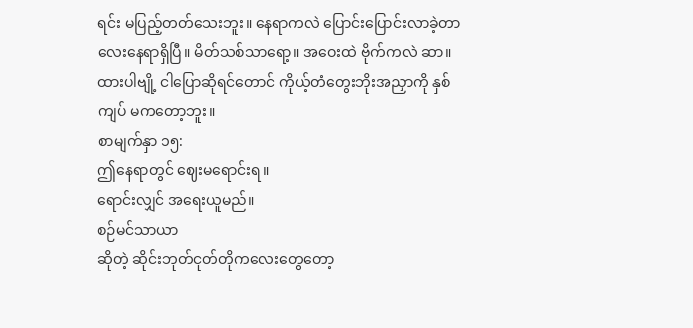ရင်း မပြည့်တတ်သေးဘူး။ နေရာကလဲ ပြောင်းပြောင်းလာခဲ့တာ လေးနေရာရှိပြီ။ မိတ်သစ်သာရော့။ အဝေးထဲ ဗိုက်ကလဲ ဆာ။ ထားပါဗျို့ ငါပြောဆိုရင်တောင် ကိုယ့်တံတွေးဘိုးအညှာကို နှစ်ကျပ် မကတော့ဘူး။
စာမျက်နှာ ၁၅:
ဤနေရာတွင် ဈေးမရောင်းရ။
ရောင်းလျှင် အရေးယူမည်။
စဉ်မင်သာယာ
ဆိုတဲ့ ဆိုင်းဘုတ်ငုတ်တိုကလေးတွေတော့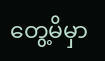တွေ့မိမှာ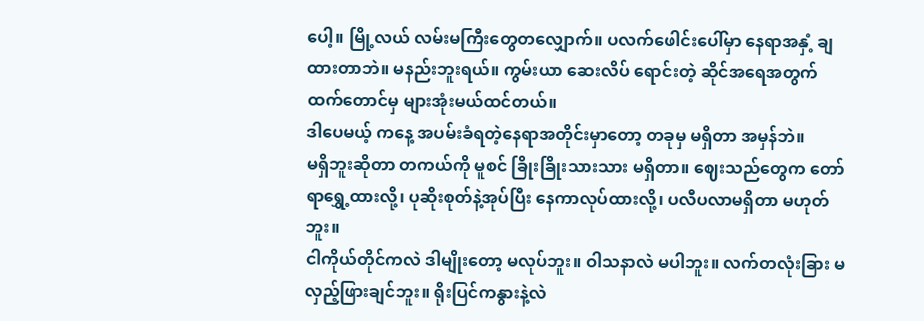ပေါ့။ မြို့လယ် လမ်းမကြီးတွေတလျှောက်။ ပလက်ဖေါင်းပေါ်မှာ နေရာအနှံ့ ချထားတာဘဲ။ မနည်းဘူးရယ်။ ကွမ်းယာ ဆေးလိပ် ရောင်းတဲ့ ဆိုင်အရေအတွက်ထက်တောင်မှ များအုံးမယ်ထင်တယ်။
ဒါပေမယ့် ကနေ့ အပမ်းခံရတဲ့နေရာအတိုင်းမှာတော့ တခုမှ မရှိတာ အမှန်ဘဲ။
မရှိဘူးဆိုတာ တကယ်ကို မူစင် ခြိုးခြိုးသားသား မရှိတာ။ ဈေးသည်တွေက တော်ရာရွှေ့ထားလို့၊ ပုဆိုးစုတ်နဲ့အုပ်ပြီး နေကာလုပ်ထားလို့၊ ပလီပလာမရှိတာ မဟုတ်ဘူး။
ငါကိုယ်တိုင်ကလဲ ဒါမျိုးတော့ မလုပ်ဘူး။ ဝါသနာလဲ မပါဘူး။ လက်တလုံးခြား မလှည့်ဖြားချင်ဘူး။ ရိုးပြင်ကနွားနဲ့လဲ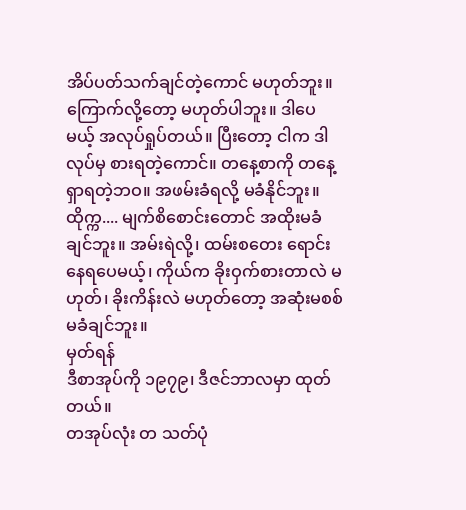အိပ်ပတ်သက်ချင်တဲ့ကောင် မဟုတ်ဘူး။
ကြောက်လို့တော့ မဟုတ်ပါဘူး။ ဒါပေမယ့် အလုပ်ရှုပ်တယ်။ ပြီးတော့ ငါက ဒါလုပ်မှ စားရတဲ့ကောင်။ တနေ့စာကို တနေ့ရှာရတဲ့ဘဝ။ အဖမ်းခံရလို့ မခံနိုင်ဘူး။ ထိုက္က.... မျက်စိစောင်းတောင် အထိုးမခံချင်ဘူး။ အမ်းရဲလို့၊ ထမ်းစတေး ရောင်းနေရပေမယ့်၊ ကိုယ်က ခိုးဝှက်စားတာလဲ မဟုတ်၊ ခိုးကိန်းလဲ မဟုတ်တော့ အဆုံးမစစ် မခံချင်ဘူး။
မှတ်ရန်
ဒီစာအုပ်ကို ၁၉၇၉၊ ဒီဇင်ဘာလမှာ ထုတ်တယ်။
တအုပ်လုံး တ သတ်ပုံ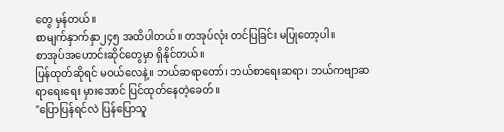တွေ မှန်တယ်။
စာမျက်နှာက်နှာ၂၄၅ အထိပါတယ်။ တအုပ်လုံး တင်ပြခြင်း မပြုတော့ပါ။
စာအုပ်အဟောင်းဆိုင်တွေမှာ ရှိနိုင်တယ်။
ပြန်ထုတ်ဆိုရင် မဝယ်လေနဲ့။ ဘယ်ဆရာတော်၊ ဘယ်စာရေးဆရာ၊ ဘယ်ကဗျာဆရာရေးရေး မှားအောင် ပြင်ထုတ်နေတဲ့ခေတ်။
"ပြောပြန်ရင်လဲ ပြန်ပြောသူ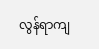လွန်ရာကျ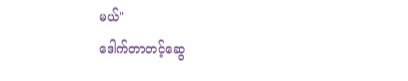မယ်"
ဒေါက်တာတင့်ဆွေ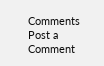Comments
Post a Comment